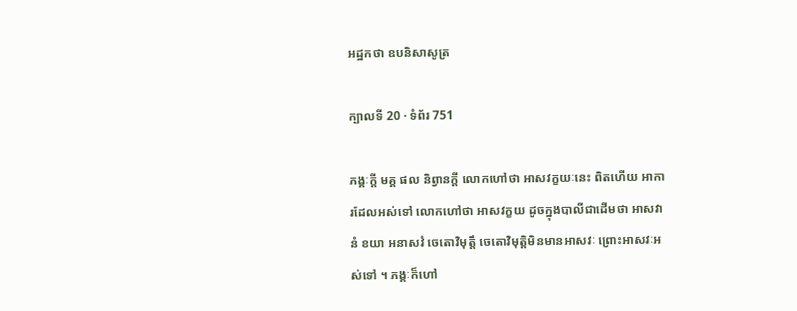អដ្ឋកថា ឧបនិសាសូត្រ

ក្បាលទី 20 · ទំព័រ 751

ភង្គៈក្តី មគ្គ ផល និព្វានក្តី លោកហៅថា អាសវក្ខយៈនេះ ពិតហើយ អាការដែលអស់ទៅ លោកហៅថា អាសវក្ខយ ដូចក្នុងបាលីជាដើមថា អាសវានំ ខយា អនាសវំ ចេតោវិមុត្តឹ ចេតោវិមុត្តិមិនមានអាសវៈ ព្រោះអាសវៈអស់ទៅ ។ ភង្គៈក៏ហៅ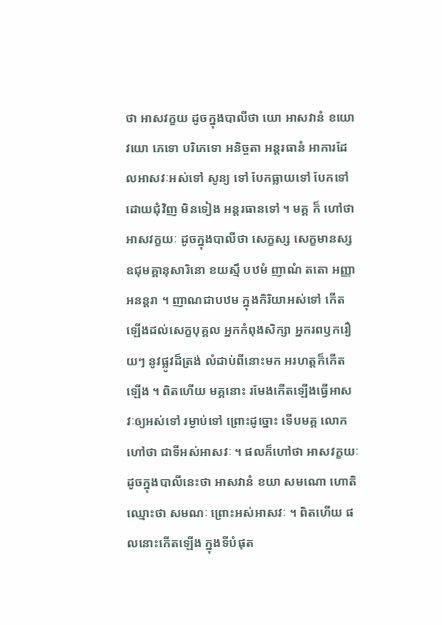ថា អាសវក្ខយ ដូចក្នុងបាលីថា យោ អាសវានំ ខយោ វយោ ភេទោ បរិភេទោ អនិច្ចតា អន្តរធានំ អាការដែលអាសវៈអស់ទៅ សូន្យ ទៅ បែកធ្លាយទៅ បែកទៅដោយជុំវិញ មិនទៀង អន្តរធានទៅ ។ មគ្គ ក៏ ហៅថា អាសវក្ខយៈ ដូចក្នុងបាលីថា សេក្ខស្ស សេក្ខមានស្ស ឧជុមគ្គានុសារិនោ ខយស្មឹ បឋមំ ញាណំ តតោ អញ្ញា អនន្តរា ។ ញាណជាបឋម ក្នុងកិរិយាអស់ទៅ កើតឡើងដល់សេក្ខបុគ្គល អ្នកកំពុងសិក្សា អ្នករពឫករឿយៗ នូវផ្លូវដ៏ត្រង់ លំដាប់ពីនោះមក អរហត្តក៏កើតឡើង ។ ពិតហើយ មគ្គនោះ រមែងកើតឡើងធ្វើអាសវៈឲ្យអស់ទៅ រម្ងាប់ទៅ ព្រោះដូច្នោះ ទើបមគ្គ លោកហៅថា ជាទីអស់អាសវៈ ។ ផលក៏ហៅថា អាសវក្ខយៈ ដូចក្នុងបាលីនេះថា អាសវានំ ខយា សមណោ ហោតិ ឈ្មោះថា សមណៈ ព្រោះអស់អាសវៈ ។ ពិតហើយ ផលនោះកើតឡើង ក្នុងទីបំផុត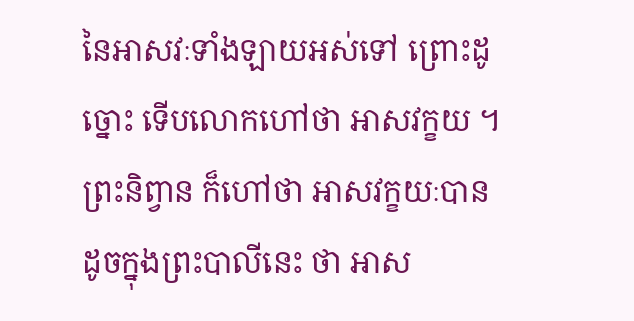នៃអាសវៈទាំងឡាយអស់ទៅ ព្រោះដូច្នោះ ទើបលោកហៅថា អាសវក្ខយ ។ ព្រះនិព្វាន ក៏ហៅថា អាសវក្ខយៈបាន ដូចក្នុងព្រះបាលីនេះ ថា អាស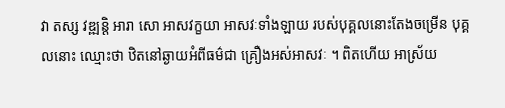វា តស្ស វឌ្ឍន្តិ អារា សោ អាសវក្ខយា អាសវៈទាំងឡាយ របស់បុគ្គលនោះតែងចម្រើន បុគ្គលនោះ ឈ្មោះថា ឋិតនៅឆ្ងាយអំពីធម៌ជា គ្រឿងអស់អាសវៈ ។ ពិតហើយ អាស្រ័យ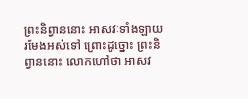ព្រះនិព្វាននោះ អាសវៈទាំងឡាយ រមែងអស់ទៅ ព្រោះដូច្នោះ ព្រះនិព្វាននោះ លោកហៅថា អាសវ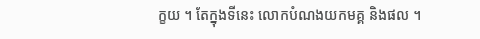ក្ខយ ។ តែក្នុងទីនេះ លោកបំណងយកមគ្គ និងផល ។